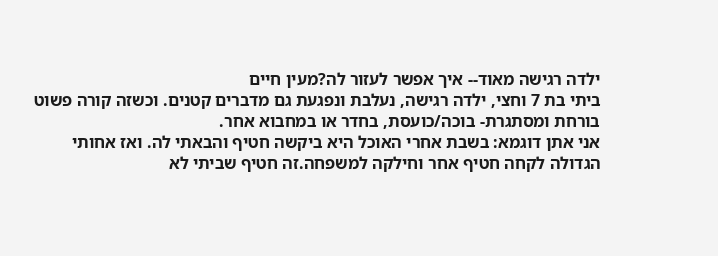ילדה רגישה מאוד-- איך אפשר לעזור לה?מעין חיים
ביתי בת 7 וחצי, ילדה רגישה, נעלבת ונפגעת גם מדברים קטנים. וכשזה קורה פשוט בורחת ומסתגרת- בוכה/כועסת, בחדר או במחבוא אחר.
אני אתן דוגמא: בשבת אחרי האוכל היא ביקשה חטיף והבאתי לה. ואז אחותי הגדולה לקחה חטיף אחר וחילקה למשפחה.זה חטיף שביתי לא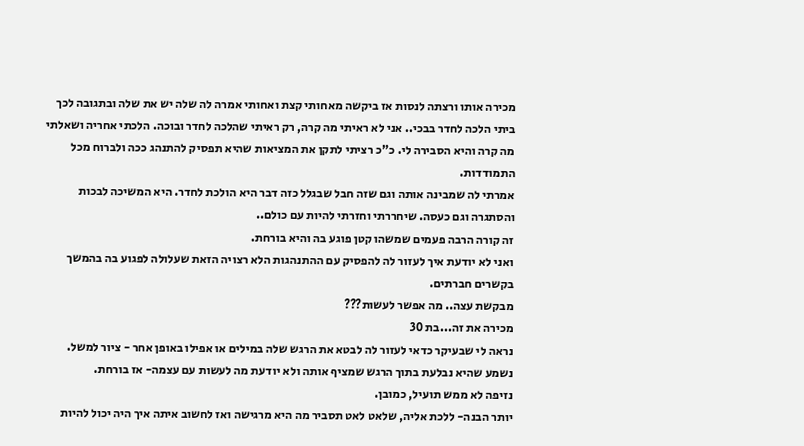מכירה אותו ורצתה לנסות אז ביקשה מאחותי קצת ואחותי אמרה לה שלה יש את שלה ובתגובה לכך ביתי הלכה לחדר בבכי.. אני לא ראיתי מה קרה, רק ראיתי שהלכה לחדר ובוכה. הלכתי אחריה ושאלתי מה קרה והיא הסבירה לי. כ"כ רציתי לתקן את המציאות שהיא תפסיק להתנהג ככה ולברוח מכל התמודדות.
אמרתי לה שמבינה אותה וגם שזה חבל שבגלל כזה דבר היא הולכת לחדר. היא המשיכה לבכות והסתגרה וגם כעסה. שיחררתי וחזרתי להיות עם כולם..
זה קורה הרבה פעמים שמשהו קטן פוגע בה והיא בורחת.
ואני לא יודעת איך לעזור לה להפסיק עם ההתנהגות הלא רצויה הזאת שעלולה לפגוע בה בהמשך בקשרים חברתים.
מבקשת עצה.. מה אפשר לעשות???
מכירה את זה...בת 30
נראה לי שבעיקר כדאי לעזור לה לבטא את הרגש שלה במילים או אפילו באופן אחר - ציור למשל.
נשמע שהיא נבלעת בתוך הרגש שמציף אותה ולא יודעת מה לעשות עם עצמה- אז בורחת.
נזיפה לא ממש תועיל, כמובן.
יותר הבנה- ללכת אליה, שלאט לאט תסביר מה היא מרגישה ואז לחשוב איתה איך היה יכול להיות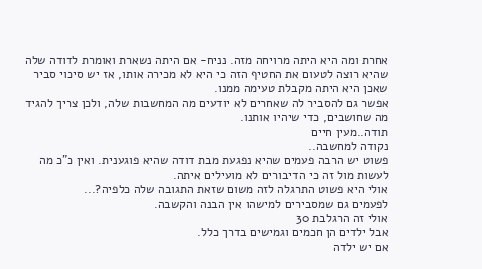אחרת ומה היא היתה מרויחה מזה. נניח- אם היתה נשארת ואומרת לדודה שלה שהיא רוצה לטעום את החטיף הזה כי היא לא מכירה אותו, אז יש סיכוי סביר שאכן היא היתה מקבלת טעימה ממנו.
אפשר גם להסביר לה שאחרים לא יודעים מה המחשבות שלה, ולכן צריך להגיד מה שחושבים, כדי שיהיו אותנו.
תודה..מעין חיים
נקודה למחשבה..
פשוט יש הרבה פעמים שהיא נפגעת מבת דודה שהיא פוגענית. ואין כ"כ מה לעשות מול זה כי הדיבורים לא מועילים איתה.
אולי היא פשוט התרגלה לזה משום שזאת התגובה שלה כלפיה?...
לפעמים גם שמסבירים למישהו אין הבנה והקשבה.
אולי זה הרגלבת 30
אבל ילדים הן חכמים וגמישים בדרך כלל.
אם יש ילדה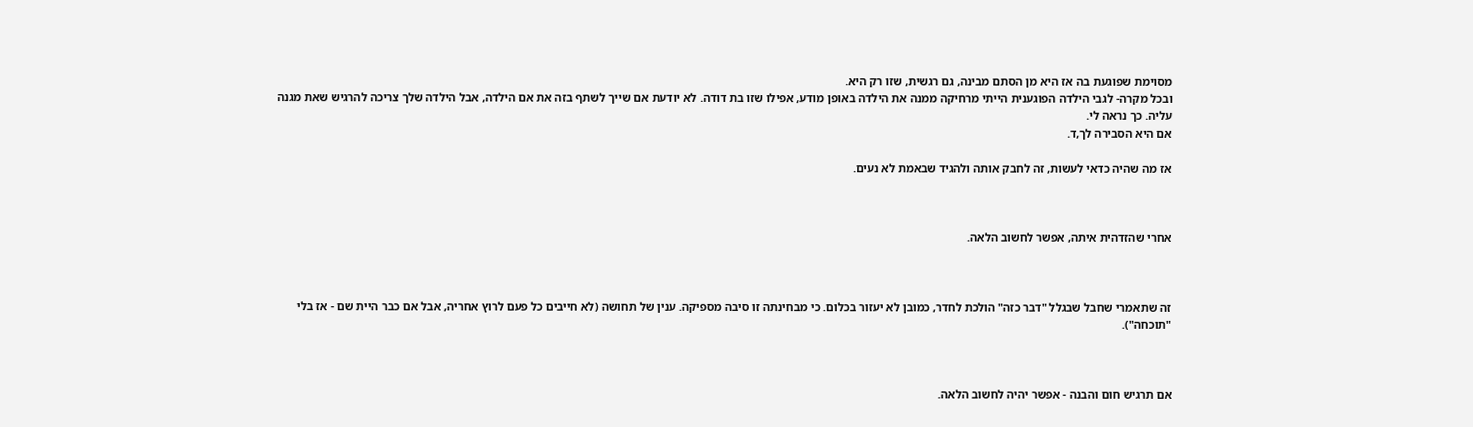מסוימת שפוגעת בה אז היא מן הסתם מבינה, גם רגשית, שזו רק היא.
ובכל מקרה- לגבי הילדה הפוגענית הייתי מרחיקה ממנה את הילדה באופן מודע, אפילו שזו בת דודה. לא יודעת אם שייך לשתף בזה את אם הילדה, אבל הילדה שלך צריכה להרגיש שאת מגנה עליה. כך נראה לי.
אם היא הסבירה לך,ד.

אז מה שהיה כדאי לעשות, זה לחבק אותה ולהגיד שבאמת לא נעים.



אחרי שהזדהית איתה, אפשר לחשוב הלאה.



זה שתאמרי שחבל שבגלל "דבר כזה" הולכת לחדר, כמובן לא יעזור בכלום. כי מבחינתה זו סיבה מספיקה. ענין של תחושה (לא חייבים כל פעם לרוץ אחריה, אבל אם כבר היית שם - אז בלי "תוכחה").



אם תרגיש חום והבנה - אפשר יהיה לחשוב הלאה.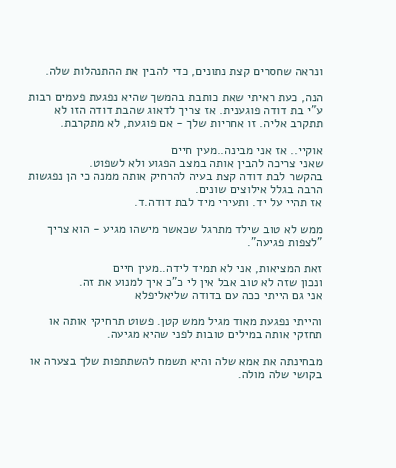ונראה שחסרים קצת נתונים, כדי להבין את ההתנהלות שלה.

הנה, כעת ראיתי שאת כותבת בהמשך שהיא נפגעת פעמים רבות ע"י בת דודה פוגענית. אז צריך לדאוג שהבת דודה הזו לא תתקרב אליה. זו אחריות שלך - אם פוגעת, לא מתקרבת.

אוקיי.. אז אני מבינה..מעין חיים
שאני צריכה להבין אותה במצב הפגוע ולא לשפוט.
בהקשר לבת דודה קצת בעיה להרחיק אותה ממנה כי הן נפגשות הרבה בגלל אילוצים שונים.
אז תהיי על יד. ותעירי מיד לבת דודה.ד.

ממש לא טוב שילד מתרגל שכאשר מישהו מגיע - הוא צריך "לצפות פגיעה".

זאת המציאות, אני לא תמיד לידה..מעין חיים
ונכון שזה לא טוב אבל אין לי כ"כ איך למנוע את זה.
אני גם הייתי ככה עם בדודה שליאליפלא

והייתי נפגעת מאוד מגיל ממש קטן. פשוט תרחיקי אותה או תחזקי אותה במילים טובות לפני שהיא מגיעה.

מבחינתה את אמא שלה והיא תשמח להשתתפות שלך בצערה או בקושי שלה מולה.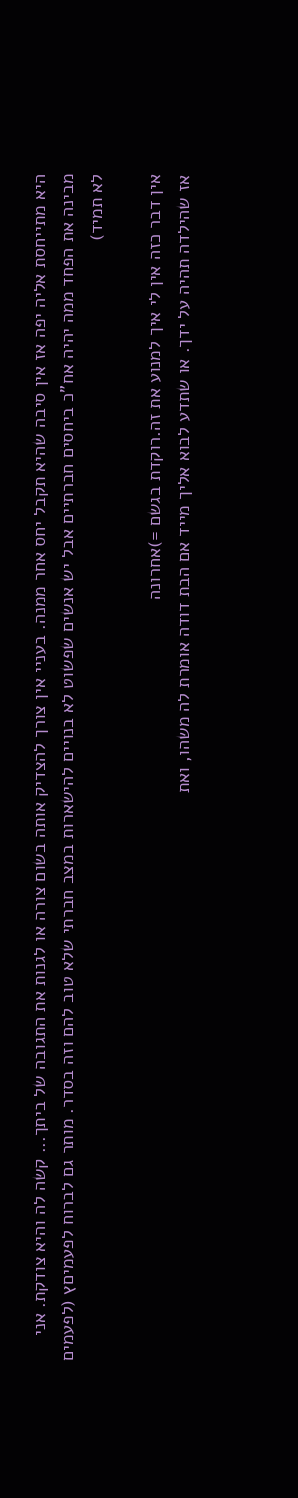היא מתייחסת אליה יפה אז אין סיבה שהיא תקבל יחס אחר ממנה. בעניי אין צורך להצדיק אותה בשום צורה או לגנות את התגובה של ביתך... קשה לה והיא צודקת. אני מבינה את הפחד ממה יהיה אח"כ ביחסים חברתיים אבל יש אנשים שפשוט לא בנויים להישארות במצב חברתי שלא טוב להם וזה בסדר. מותר גם לברוח לפעמיםץ (לפעמים לא תמיד)

אין דבר כזה אין לי איך למנוע את זה.רוקדת בגשם =)אחרונה
אז שהילדה תהיה על ידך. או שתדע לבוא אליך מייד אם הבת דודה אומרת לה משהו, ואת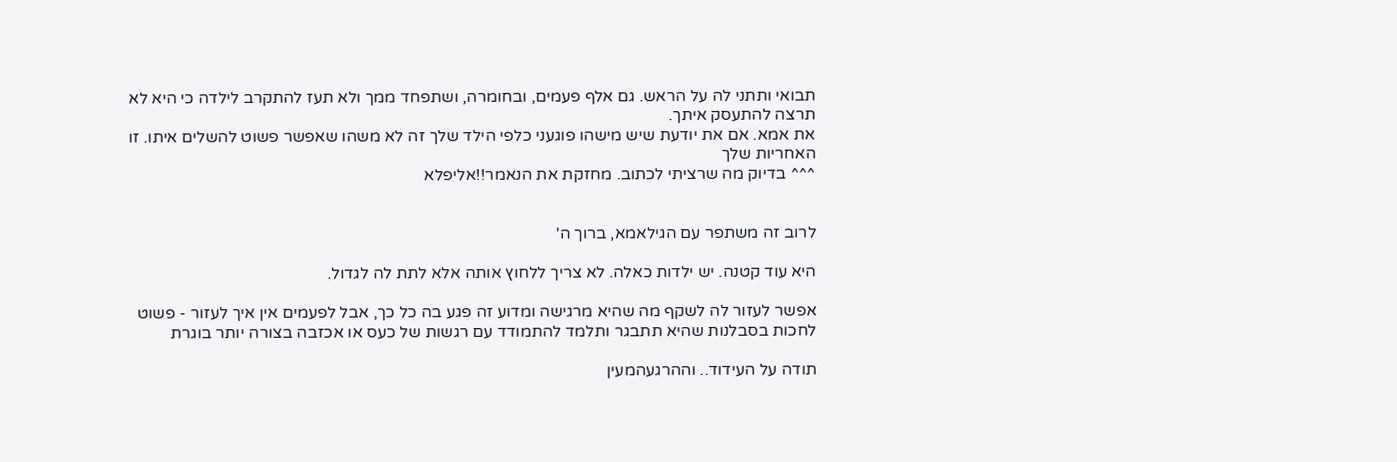תבואי ותתני לה על הראש. גם אלף פעמים, ובחומרה, ושתפחד ממך ולא תעז להתקרב לילדה כי היא לא תרצה להתעסק איתך.
את אמא. אם את יודעת שיש מישהו פוגעני כלפי הילד שלך זה לא משהו שאפשר פשוט להשלים איתו. זו האחריות שלך
^^^ בדיוק מה שרציתי לכתוב. מחזקת את הנאמר!!אליפלא


לרוב זה משתפר עם הגילאמא, ברוך ה'

היא עוד קטנה. יש ילדות כאלה. לא צריך ללחוץ אותה אלא לתת לה לגדול.

אפשר לעזור לה לשקף מה שהיא מרגישה ומדוע זה פגע בה כל כך, אבל לפעמים אין איך לעזור - פשוט לחכות בסבלנות שהיא תתבגר ותלמד להתמודד עם רגשות של כעס או אכזבה בצורה יותר בוגרת

תודה על העידוד.. וההרגעהמעין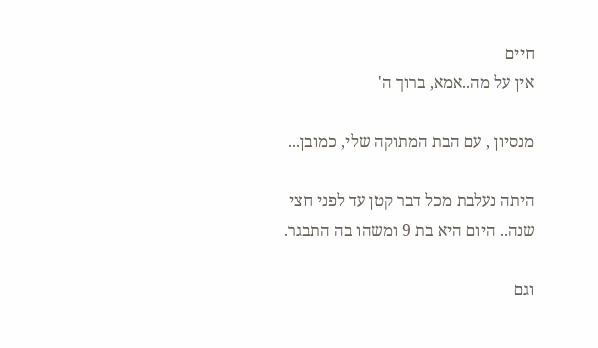חיים
אין על מה..אמא, ברוך ה'

מנסיון , עם הבת המתוקה שלי, כמובן...

היתה נעלבת מכל דבר קטן עד לפני חצי שנה.. היום היא בת 9 ומשהו בה התבגר.

וגם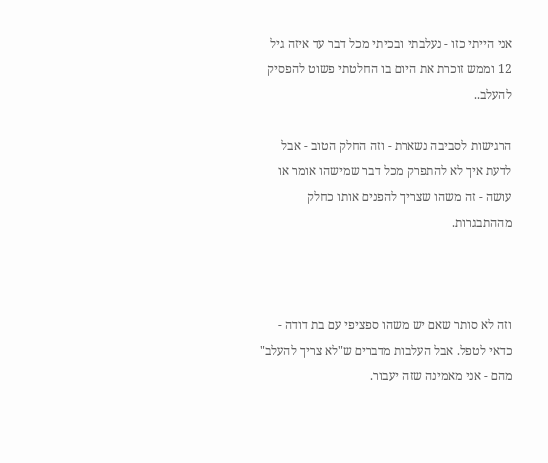אני הייתי כזו - נעלבתי ובכיתי מכל דבר עד איזה גיל 12 וממש זוכרת את היום בו החלטתי פשוט להפסיק להעלב..

הרגישות לסביבה נשארת - וזה החלק הטוב - אבל לדעת איך לא להתפרק מכל דבר שמישהו אומר או עושה - זה משהו שצריך להפנים אותו כחלק מההתבגרות.



וזה לא סותר שאם יש משהו ספציפי עם בת דודה - כדאי לטפל. אבל העלבות מדברים ש"לא צריך להעלב" מהם - אני מאמינה שזה יעבור.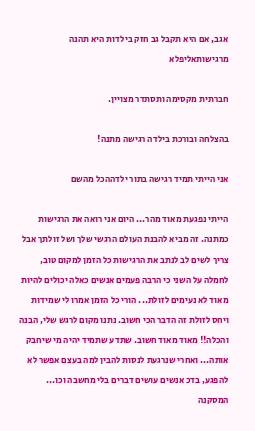אגב, אם היא תקבל גב חזק בילדות היא תהנה מרגישותאליפלא

חברתית מקסימה ותסתדר מצויין.

בהצלחה ובורכת בילדה רגישה מתנה!

אני הייתי תמיד רגישה בתור ילדההכל מהשם

הייתי נפגעת מאוד מהר... היום אני רואה את הרגישות כמתנה. זה מביא להבנת העולם הרגשי שלך ושל זולתך אבל צריך לשים לב לנתב את הרגישות כל הזמן למקום טוב, לחמלה על השני כי הרבה פעמים אנשים כאלה יכולים להיות מאוד לא נעימים לזולת... הורי כל הזמן אמרו לי שמידות ויחס לזולת זה הדבר הכי חשוב. נתנו מקום לרגש שלי, הבנה והכלה!! מאוד מאוד חשוב. שתדע שתמיד יהיה מי שיחבק אותה... ואחרי שנרגעת לנסות להבין למה בעצם אפשר לא להפגע, בדכ אנשים עושים דברים בלי מחשבה וכו... המסקנה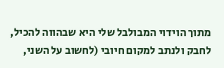מתוך הוידוי המבולבל שלי היא שבהווה להכיל, לחבק ולנתב למקום חיובי (לחשוב על השני,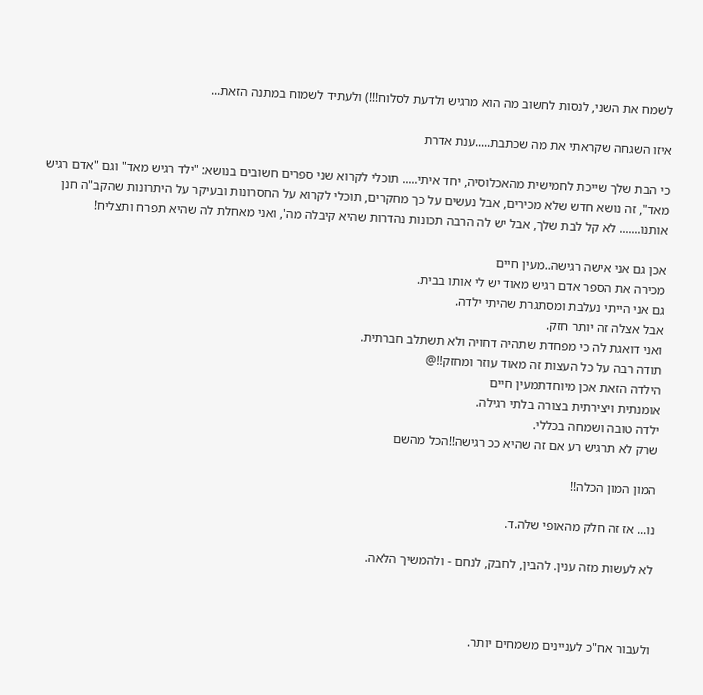לשמח את השני, לנסות לחשוב מה הוא מרגיש ולדעת לסלוח!!!) ולעתיד לשמוח במתנה הזאת...

איזו השגחה שקראתי את מה שכתבת.....ענת אדרת

כי הבת שלך שייכת לחמישית מהאכלוסיה, יחד איתי..... תוכלי לקרוא שני ספרים חשובים בנושא: "ילד רגיש מאד" וגם "אדם רגיש מאד", זה נושא חדש שלא מכירים, אבל נעשים על כך מחקרים, תוכלי לקרוא על החסרונות ובעיקר על היתרונות שהקב"ה חנן אותנו....... לא קל לבת שלך, אבל יש לה הרבה תכונות נהדרות שהיא קיבלה מה', ואני מאחלת לה שהיא תפרח ותצליח!

אכן גם אני אישה רגישה..מעין חיים
מכירה את הספר אדם רגיש מאוד יש לי אותו בבית.
גם אני הייתי נעלבת ומסתגרת שהיתי ילדה.
אבל אצלה זה יותר חזק.
ואני דואגת לה כי מפחדת שתהיה דחויה ולא תשתלב חברתית.
תודה רבה על כל העצות זה מאוד עוזר ומחזק!!@
הילדה הזאת אכן מיוחדתמעין חיים
אומנתית ויצירתית בצורה בלתי רגילה.
ילדה טובה ושמחה בכללי.
שרק לא תרגיש רע אם זה שהיא ככ רגישה!!הכל מהשם

המון המון הכלה!!

נו... אז זה חלק מהאופי שלה.ד.

לא לעשות מזה ענין. להבין, לחבק, לנחם - ולהמשיך הלאה.



ולעבור אח"כ לעניינים משמחים יותר.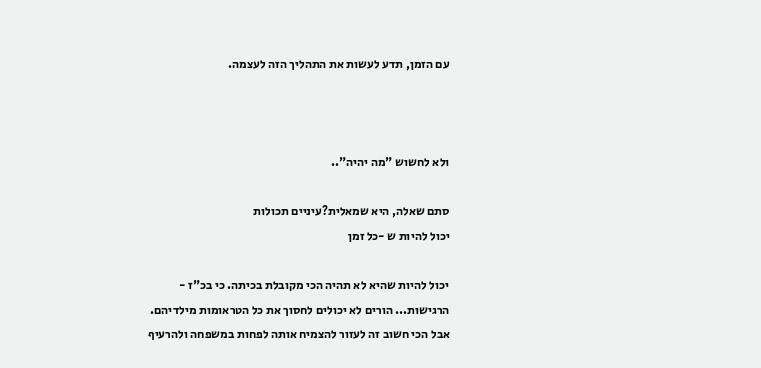עם הזמן, תדע לעשות את התהליך הזה לעצמה.



ולא לחשוש "מה יהיה"..

סתם שאלה, היא שמאלית?עיניים תכולות
יכול להיות ש -כל זמן

יכול להיות שהיא לא תהיה הכי מקובלת בכיתה. כי בכ"ז - הרגישות... הורים לא יכולים לחסוך את כל הטראומות מילדיהם. אבל הכי חשוב זה לעזור להצמיח אותה לפחות במשפחה ולהרעיף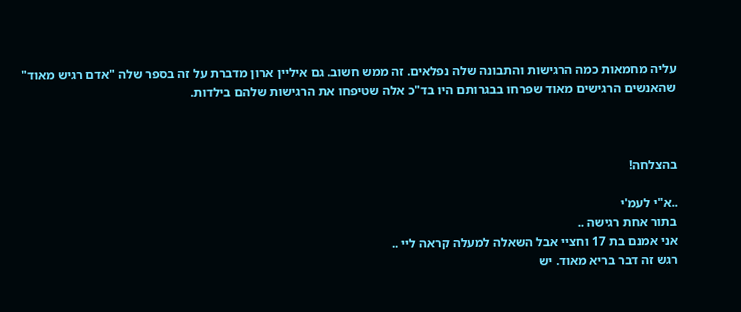עליה מחמאות כמה הרגישות והתבונה שלה נפלאים. זה ממש חשוב. גם איליין ארון מדברת על זה בספר שלה "אדם רגיש מאוד" שהאנשים הרגישים מאוד שפרחו בבגרותם היו בד"כ אלה שטיפחו את הרגישות שלהם בילדות.



בהצלחה!

..א"י לעמ'י
בתור אחת רגישה ..
אני אמנם בת 17 וחציי אבל השאלה למעלה קראה ליי ..
רגש זה דבר בריא מאוד. יש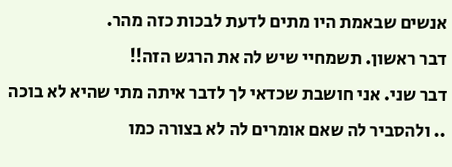אנשים שבאמת היו מתים לדעת לבכות כזה מהר.
דבר ראשון. תשמחיי שיש לה את הרגש הזה!!
דבר שני. אני חושבת שכדאי לך לדבר איתה מתי שהיא לא בוכה .. ולהסביר לה שאם אומרים לה לא בצורה כמו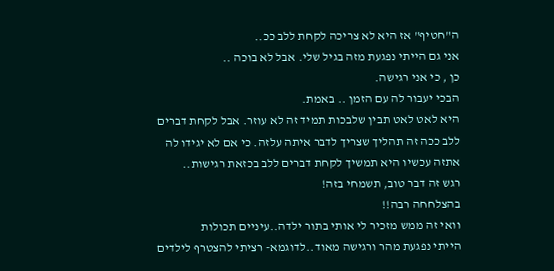ה"חטיף" אז היא לא צריכה לקחת ללב ככ..
אני גם הייתי נפגעת מזה בגיל שלי. אבל לא בוכה ..
כן , כי אני רגישה.
הבכי יעבור לה עם הזמן .. באמת.
היא לאט לאט תבין שלבכות תמיד זה לא עוזר. אבל לקחת דברים ללב ככה זה תהליך שצריך לדבר איתה עלזה. כי אם לא יגידו לה אתזה עכשיו היא תמשיך לקחת דברים ללב בכזאת רגישות..
רגש זה דבר טוב, תשמחי בזה!
בהצלחחה רבה!!
וואי זה ממש מזכיר לי אותי בתור ילדה..עיניים תכולות
הייתי נפגעת מהר ורגישה מאוד..לדוגמא- רציתי להצטרף לילדים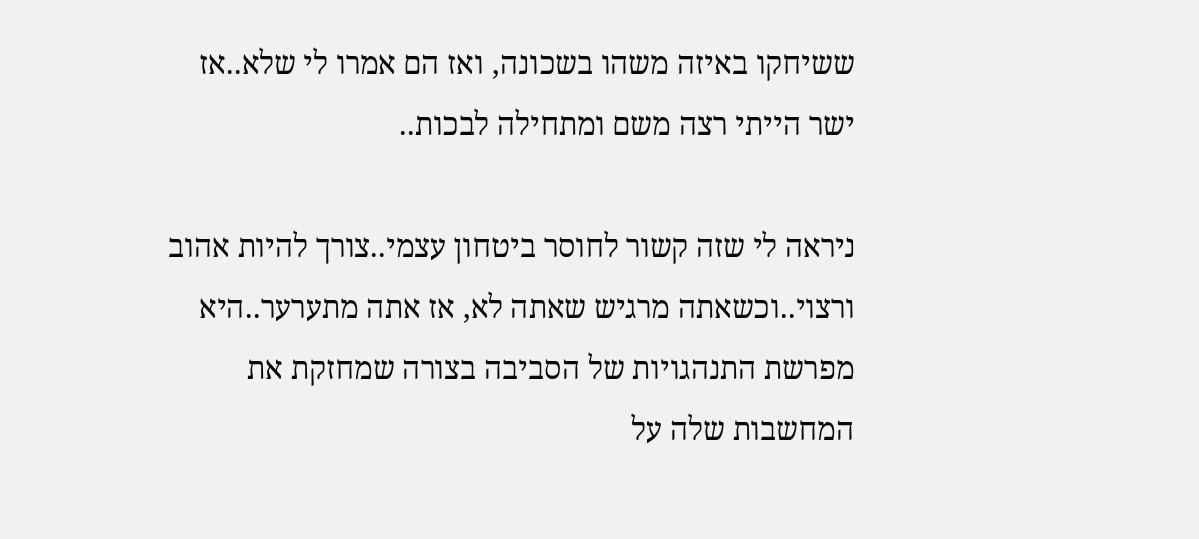ששיחקו באיזה משהו בשכונה, ואז הם אמרו לי שלא..אז ישר הייתי רצה משם ומתחילה לבכות..

ניראה לי שזה קשור לחוסר ביטחון עצמי..צורך להיות אהוב ורצוי..וכשאתה מרגיש שאתה לא, אז אתה מתערער..היא מפרשת התנהגויות של הסביבה בצורה שמחזקת את המחשבות שלה על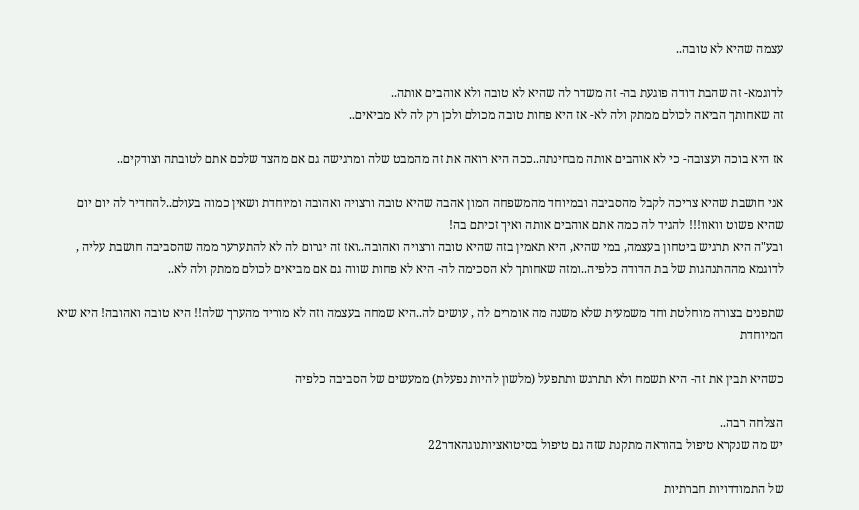עצמה שהיא לא טובה..

לדוגמא- זה שהבת דודה פוגעת בה- זה משדר לה שהיא לא טובה ולא אוהבים אותה..
זה שאחותך הביאה לכולם ממתק ולה לא- אז היא פחות טובה מכולם ולכן רק לה לא מביאים..

אז היא בוכה ועצובה- כי לא אוהבים אותה מבחינתה..ככה היא רואה את זה מהמבט שלה ומרגישה גם אם מהצד שלכם אתם לטובתה וצודקים..

אני חושבת שהיא צריכה לקבל מהסביבה ובמיוחד מהמשפחה המון אהבה שהיא טובה ורצויה ואהובה ומיוחדת ושאין כמוה בעולם..להחדיר לה יום יום שהיא פשוט וואוו!!! להגיד לה כמה אתם אוהבים אותה ואיך זכיתם בה!
ובע"ה היא תרגיש ביטחון בעצמה, במי שהיא, היא תאמין בזה שהיא טובה ורצויה ואהובה..ואז זה יגרום לה לא להתערער ממה שהסביבה חושבת עליה , לדוגמא מההתנהגות של בת הדודה כלפיה..ומזה שאחותך לא הסכימה לה- היא לא פחות שווה גם אם מביאים לכולם ממתק ולה לא..

שתפנים בצורה מוחלטת וחד משמעית שלא משנה מה אומרים לה , עושים לה..היא שמחה בעצמה וזה לא מוריד מהערך שלה!! היא טובה ואהובה! היא שיא המיוחדת

כשהיא תבין את זה- היא תשמח ולא תתרגש ותתפעל (מלשון להיות נפעלת) ממעשים של הסביבה כלפיה

הצלחה רבה..
יש מה שנקרא טיפול בהוראה מתקנת שזה גם טיפול בסיטואציותנוגהאדר22

של התמודדויות חברתיות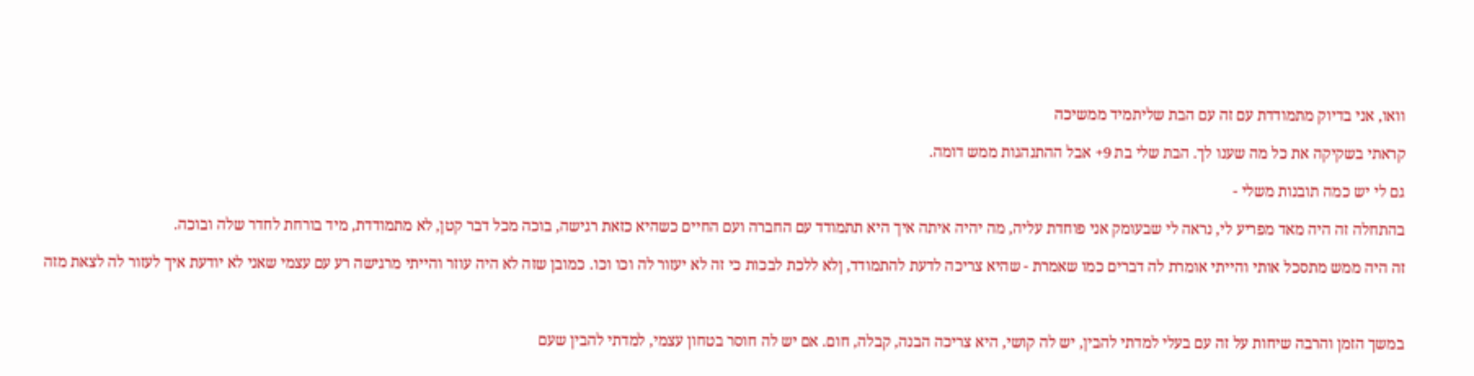וואו, אני בדיוק מתמודדת עם זה עם הבת שליתמיד ממשיכה

קראתי בשקיקה את כל מה שענו לך. הבת שלי בת 9+ אבל ההתנהגות ממש דומה.

גם לי יש כמה תובנות משלי -

בהתחלה זה היה מאד מפריע לי, נראה לי שבעומק אני פוחדת עליה, מה יהיה איתה איך היא תתמודד עם החברה ועם החיים כשהיא כזאת רגישה, בוכה מכל דבר קטן, לא מתמודדת, מיד בורחת לחדר שלה ובוכה.

זה היה ממש מתסכל אותי והייתי אומרת לה דברים כמו שאמרת - שהיא צריכה לדעת להתמודד, ןלא ללכת לבכות כי זה לא יעזור לה וכו וכו. כמובן שזה לא היה עוזר והייתי מרגישה רע עם עצמי שאני לא יודעת איך לעזור לה לצאת מזה



במשך הזמן והרבה שיחות על זה עם בעלי למדתי להבין, יש לה קושי, היא צריכה הבנה, קבלה, חום. אם יש לה חוסר בטחון עצמי, למדתי להבין שעם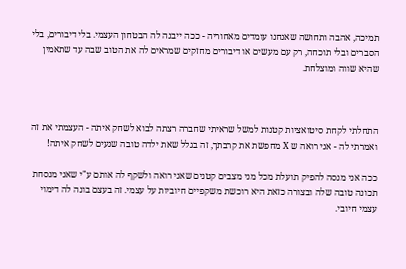תמיכה, אהבה ותחושה שאנחנו עומדים מאחוריה - ככה ייבנה לה הבטחון העצמי. בלי דיבורים, בלי הסברים ובלי תוכחה, רק עם מעשים או דיבורים מחזקים שמראים לה את הטוב שבה עד שתאמין שהיא שווה ומוצלחת.



התחלתי לקחת סיטואציות קטנות למשל שראיתי שחברה רצתה לבוא לשחק איתה - העצמתי את זה ואמרתי לה - אני רואה ש X מחפשת את קרבתך, זה בגלל שאת ילדה טובה שנעים לשחק איתה!

ככה אני מנסה להפיק תועלת מכל מני מצבים קטנים שאני רואה ולשקף לה אותם ע"י שאני מנסחת תכונה טובה שלה ובצורה כזאת היא רוכשת משקפיים חיוביות על עצמי. זה בעצם בונה לה דימוי עצמי חיובי.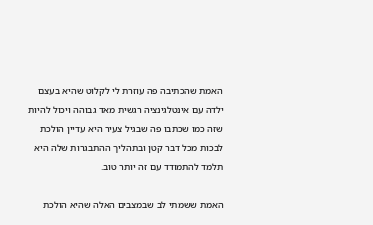האמת שהכתיבה פה עוזרת לי לקלוט שהיא בעצם ילדה עם אינטלגינציה רגשית מאד גבוהה ויכול להיות שזה כמו שכתבו פה שבגיל צעיר היא עדיין הולכת לבכות מכל דבר קטן ובתהליך ההתבגרות שלה היא תלמד להתמודד עם זה יותר טוב.

האמת ששמתי לב שבמצבים האלה שהיא הולכת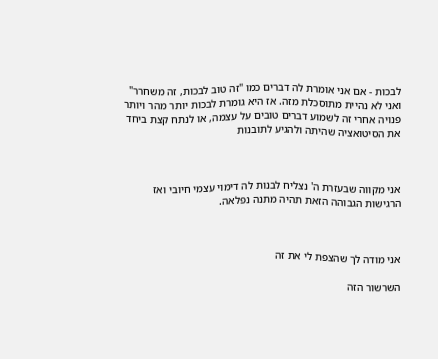לבכות - אם אני אומרת לה דברים כמו "זה טוב לבכות, זה משחרר" ואני לא נהיית מתוסכלת מזה. אז היא גומרת לבכות יותר מהר ויותר פנויה אחרי זה לשמוע דברים טובים על עצמה, או לנתח קצת ביחד את הסיטואציה שהיתה ולהגיע לתובנות



אני מקווה שבעזרת ה' נצליח לבנות לה דימוי עצמי חיובי ואז הרגישות הגבוהה הזאת תהיה מתנה נפלאה.



אני מודה לך שהצפת לי את זה

השרשור הזה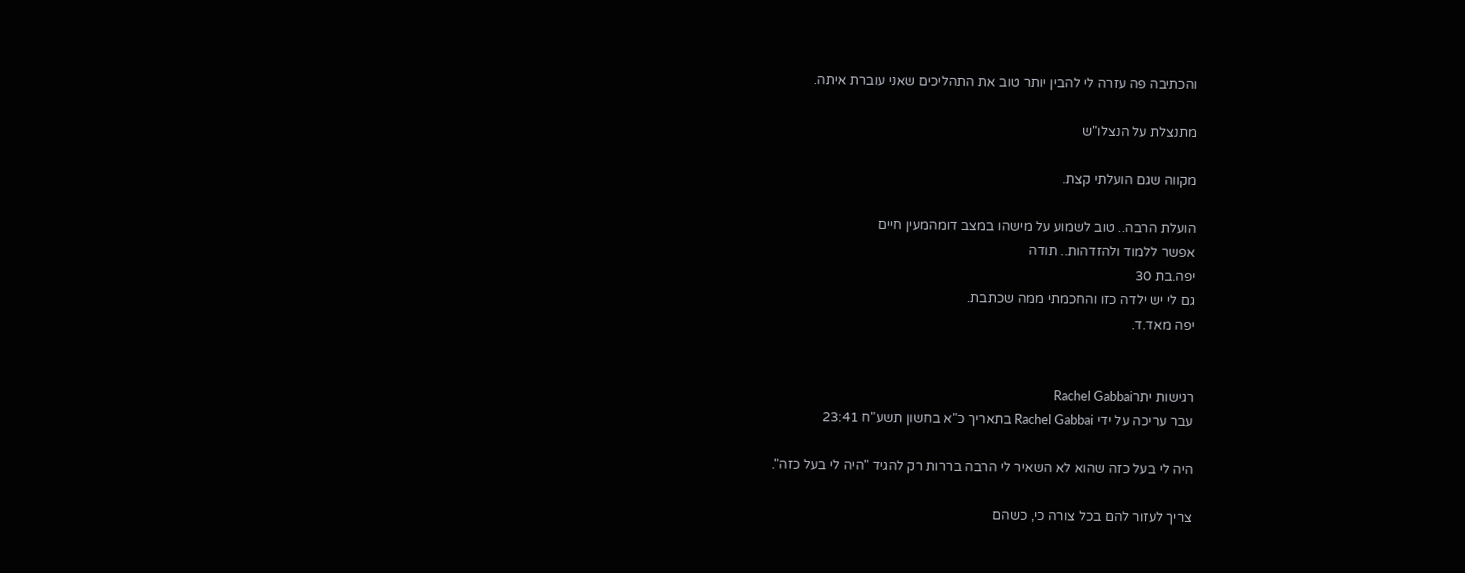והכתיבה פה עזרה לי להבין יותר טוב את התהליכים שאני עוברת איתה.

מתנצלת על הנצלו"ש

מקווה שגם הועלתי קצת.

הועלת הרבה.. טוב לשמוע על מישהו במצב דומהמעין חיים
אפשר ללמוד ולהזדהות.. תודה
יפה.בת 30
גם לי יש ילדה כזו והחכמתי ממה שכתבת.
יפה מאד.ד.


רגישות יתרRachel Gabbai
עבר עריכה על ידי Rachel Gabbai בתאריך כ"א בחשון תשע"ח 23:41

היה לי בעל כזה שהוא לא השאיר לי הרבה בררות רק להגיד "היה לי בעל כזה".

צריך לעזור להם בכל צורה כי, כשהם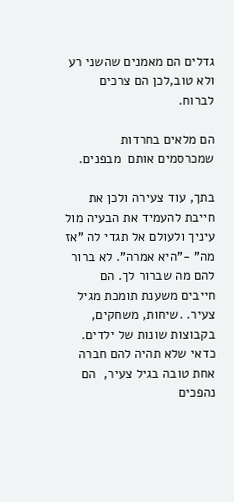גדלים הם מאמנים שהשני רע ולא טוב,לכן הם צרכים לברוח.

הם מלאים בחרדות שמכרסמים אותם  מבפנים.

בתך, עוד צעירה ולכן את חייבת להעמיד את הבעיה מול עיניך ולעולם אל תגדי לה "אז מה" -"היא אמרה". לא ברור להם מה שברור לך. הם חייבים משענת תומכת מגיל צעיר. .שיחות, משחקים, בקבוצות שונות של ילדים. כדאי שלא תהיה להם חברה אחת טובה בגיל צעיר,  הם נהפכים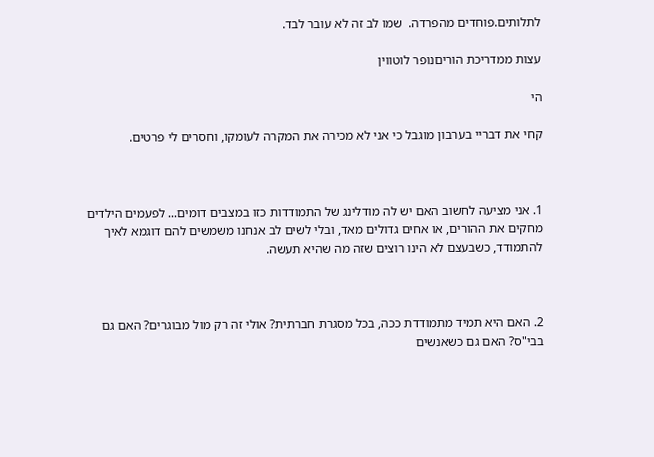לתלותים.פוחדים מהפרדה.  שמו לב זה לא עובר לבד.

עצות ממדריכת הוריםנופר לוטווין

הי

קחי את דבריי בערבון מוגבל כי אני לא מכירה את המקרה לעומקו, וחסרים לי פרטים.



1. אני מציעה לחשוב האם יש לה מודלינג של התמודדות כזו במצבים דומים... לפעמים הילדים מחקים את ההורים, או אחים גדולים מאד, ובלי לשים לב אנחנו משמשים להם דוגמא לאיך להתמודד, כשבעצם לא הינו רוצים שזה מה שהיא תעשה.



2. האם היא תמיד מתמודדת ככה, בכל מסגרת חברתית? אולי זה רק מול מבוגרים? האם גם בבי"ס? האם גם כשאנשים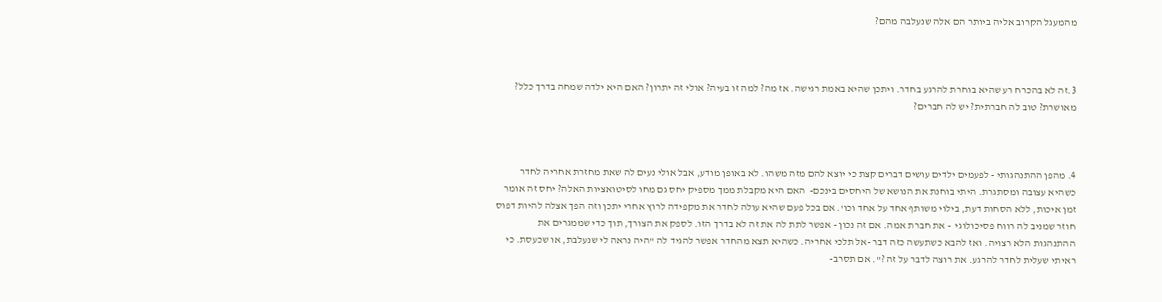מהמעגל הקרוב אליה ביותר הם אלה שנעלבה מהם?



3.זה לא בהכרח רע שהיא בוחרת להרגע בחדר. ויתכן שהיא באמת רגישה. אז מה? למה זו בעיה? אולי זה יתרון? האם היא ילדה שמחה בדרך כלל? מאושרת? טוב לה חברתית? יש לה חברים?



4. מהפן ההתנהגותי - לפעמים ילדים עושים דברים קצת כי יוצא להם מזה משהו. לא באופן מודע, אבל אולי נעים לה שאת מחזרת אחריה לחדר כשהיא עצובה ומסתגרת. היתי בוחנת את הנושא של היחסים בינכם-  האם היא מקבלת ממך מספיק יחס גם מחו לסיטואציות האלה? יחס זה אומר זמן איכות, ללא הסחות דעת, בילוי משותף אחד על אחד וכו'. אם בכל פעם שהיא עולה לחדר את מקפידה לרוץ אחרי יתכן וזה הפך אצלה להיות דפוס חוזר שמניב לה רווח פסיכולוגי  - את חברת אמה. אם זה נכון - אפשר לתת לה את זה לא בדרך הזו. לספק את הצורך, תוך כדי שממגרים את ההתנהגות הלא רצויה. ואז להבא כשתעשה כזה דבר -אל תלכי אחריה. כשהיא תצא מהחדר אפשר להגיד לה "היה נראה לי שנעלבת, או שכעסת. כי ראיתי שעלית לחדר להרגע. את רוצה לדבר על זה ?". אם תסרב-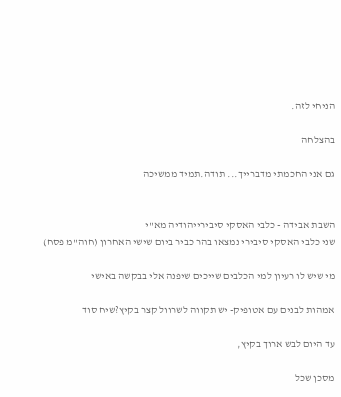הניחי לזה.

בהצלחה

גם אני החכמתי מדברייך... תודה.תמיד ממשיכה


השבת אבידה - כלבי האסקי סיבירייהודיה מא"י
שני כלבי האסקי סיבירי נמצאו בהר כביר ביום שישי האחרון (חוה"מ פסח)

מי שיש לו רעיון למי הכלבים שייכים שיפנה אלי בבקשה באישי

אמהות לבנים עם אטופיק- יש תקווה לשרוול קצר בקיץ?שיח סוד

עד היום לבש ארוך בקיץ,

מסכן שכל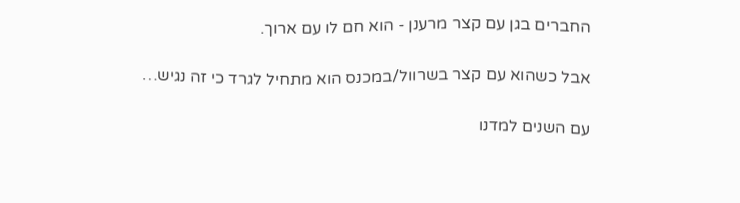החברים בגן עם קצר מרענן - הוא חם לו עם ארוך.

אבל כשהוא עם קצר בשרוול/במכנס הוא מתחיל לגרד כי זה נגיש…

עם השנים למדנו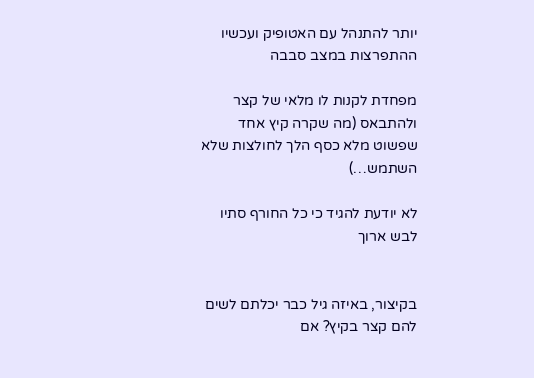יותר להתנהל עם האטופיק ועכשיו ההתפרצות במצב סבבה

מפחדת לקנות לו מלאי של קצר ולהתבאס (מה שקרה קיץ אחד שפשוט מלא כסף הלך לחולצות שלא השתמש…)

לא יודעת להגיד כי כל החורף סתיו לבש ארוך


בקיצור, באיזה גיל כבר יכלתם לשים להם קצר בקיץ? אם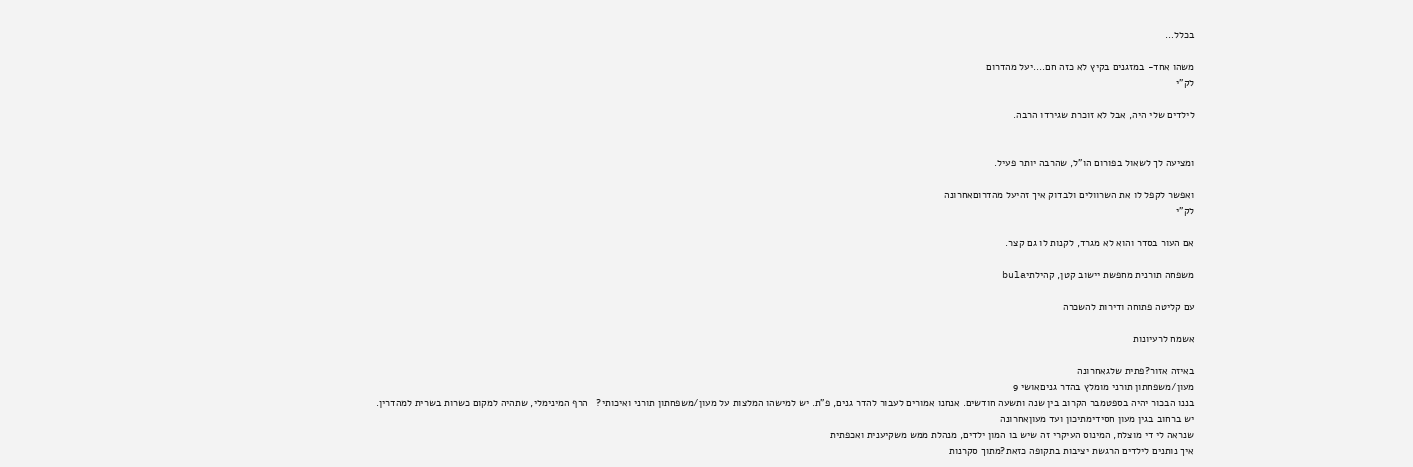בכלל…

משהו אחד- במזגנים בקיץ לא כזה חם....יעל מהדרום
לק"י

לילדים שלי היה, אבל לא זוכרת שגירדו הרבה.


ומציעה לך לשאול בפורום הו"ל, שהרבה יותר פעיל.

ואפשר לקפל לו את השרוולים ולבדוק איך זהיעל מהדרוםאחרונה
לק"י

אם העור בסדר והוא לא מגרד, לקנות לו גם קצר.

משפחה תורנית מחפשת יישוב קטן, קהילתיbula

עם קליטה פתוחה ודירות להשכרה

אשמח לרעיונות

באיזה אזור?פתית שלגאחרונה
מעון/משפחתון תורני מומלץ בהדר גניםאושי 9
בננו הבכור יהיה בספטמבר הקרוב בין שנה ותשעה חודשים. אנחנו אמורים לעבור להדר גנים, פ"ת. יש למישהו המלצות על מעון/משפחתון תורני ואיכותי?   הרף המינימלי, שתהיה למקום כשרות בשרית למהדרין.
יש ברחוב בגין מעון חסידימתיכון ועד מעוןאחרונה
שנראה לי די מוצלח, המינוס העיקרי זה שיש בו המון ילדים, מנהלת ממש משקיענית ואכפתית
איך נותנים לילדים הרגשת יציבות בתקופה כזאת?מתוך סקרנות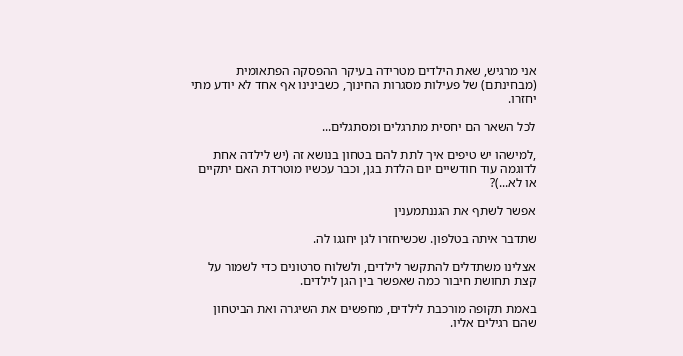אני מרגיש, שאת הילדים מטרידה בעיקר ההפסקה הפתאומית (מבחינתם) של פעילות מסגרות החינוך, כשבינינו אף אחד לא יודע מתי יחזרו.

לכל השאר הם יחסית מתרגלים ומסתגלים...

,למישהו יש טיפים איך לתת להם בטחון בנושא זה (יש לילדה אחת לדוגמה עוד חודשיים יום הלדת בגן, וכבר עכשיו מוטרדת האם יתקיים או לא...)?

אפשר לשתף את הגננתמענין

שתדבר איתה בטלפון. שכשיחזרו לגן יחגגו לה.

אצלינו משתדלים להתקשר לילדים, ולשלוח סרטונים כדי לשמור על קצת תחושת חיבור כמה שאפשר בין הגן לילדים.

באמת תקופה מורכבת לילדים, מחפשים את השיגרה ואת הביטחון שהם רגילים אליו.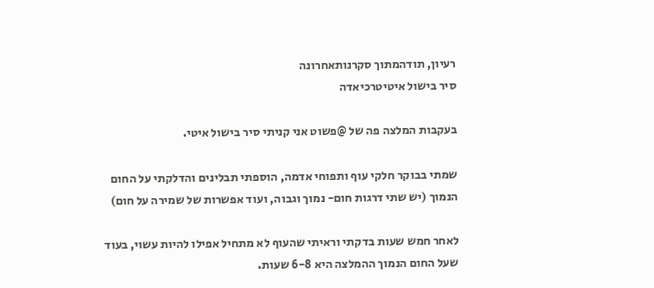רעיון, תודהמתוך סקרנותאחרונה
סיר בישול איטיטרכיאדה

בעקבות המלצה פה של @פשוט אני קניתי סיר בישול איטי.

שמתי בבוקר חלקי עוף ותפוחי אדמה, הוספתי תבלינים והדלקתי על החום הנמוך (יש שתי דרגות חום- נמוך וגבוה, ועוד אפשרות של שמירה על חום)

לאחר חמש שעות בדקתי וראיתי שהעוף לא מתחיל אפילו להיות עשוי, בעוד שעל החום הנמוך ההמלצה היא 6-8 שעות.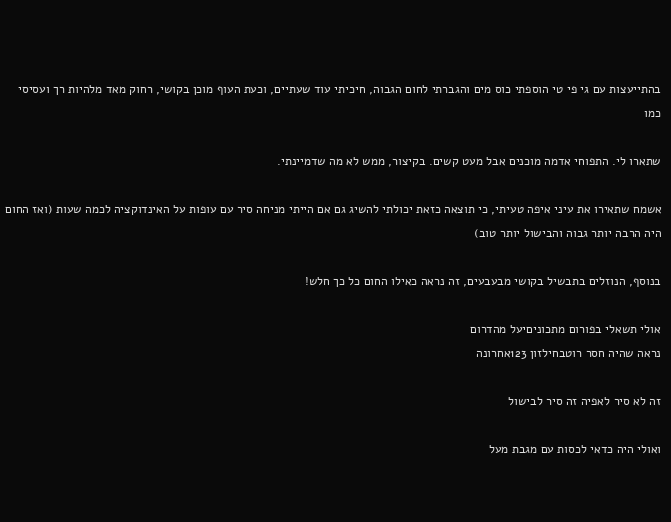בהתייעצות עם גי פי טי הוספתי כוס מים והגברתי לחום הגבוה, חיכיתי עוד שעתיים, וכעת העוף מוכן בקושי, רחוק מאד מלהיות רך ועסיסי כמו

שתארו לי. התפוחי אדמה מוכנים אבל מעט קשים. בקיצור, ממש לא מה שדמיינתי.

אשמח שתאירו את עיני איפה טעיתי, כי תוצאה כזאת יכולתי להשיג גם אם הייתי מניחה סיר עם עופות על האינדוקציה לכמה שעות (ואז החום היה הרבה יותר גבוה והבישול יותר טוב)

בנוסף, הנוזלים בתבשיל בקושי מבעבעים, זה נראה כאילו החום כל כך חלש!

אולי תשאלי בפורום מתכוניםיעל מהדרום
נראה שהיה חסר רוטבחילזון 123אחרונה

זה לא סיר לאפיה זה סיר לבישול

ואולי היה כדאי לכסות עם מגבת מעל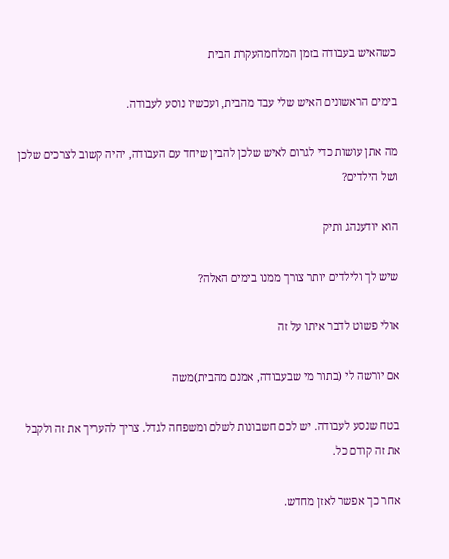כשהאיש בעבודה בזמן המלחמהעקרת הבית

בימים הראשונים האיש שלי עבד מהבית, ועכשיו נוסע לעבודה.

מה אתן עושות כדי לגרום לאיש שלכן להבין שיחד עם העבודה, יהיה קשוב לצרכים שלכן ושל הילדים?

הוא יודענהג ותיק

שיש לך ולילדים יותר צורך ממנו בימים האלה?

אולי פשוט לדבר איתו על זה

אם יורשה לי (בתור מי שבעבודה, אמנם מהבית)משה

בטח שנסע לעבודה. יש לכם חשבונות לשלם ומשפחה לגדל. צריך להעריך את זה ולקבל את זה קודם כל.

אחר כך אפשר לאזן מחדש.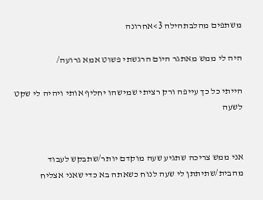משתפים מהלבתהילה 3>אחרונה

היה לי ממש מאתגר היום הרגשתי פשוט אמא גרועה/

הייתי כל כך עייפה ורק רציתי שמישהו יחליף אותי ויהיה לי שקט לשעה


אני ממש צריכה שתגיע שעה מוקדם יותר/שתבקש לעבוד מהבית/שתיתתן לי שעה לנוח כשאתה בא כדי שאני אצליח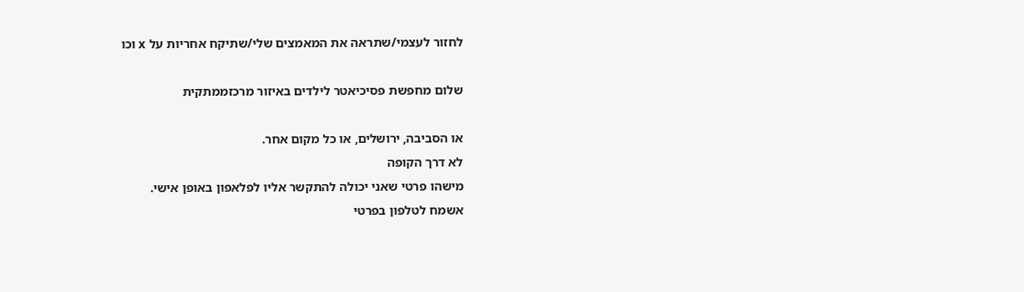לחזור לעצמי/שתראה את המאמצים שלי/שתיקח אחריות על x וכו

שלום מחפשת פסיכיאטר לילדים באיזור מרכזממתקית

או הסביבה, ירושלים, או כל מקום אחר.
לא דרך הקופה
מישהו פרטי שאני יכולה להתקשר אליו לפלאפון באופן אישי.
אשמח לטלפון בפרטי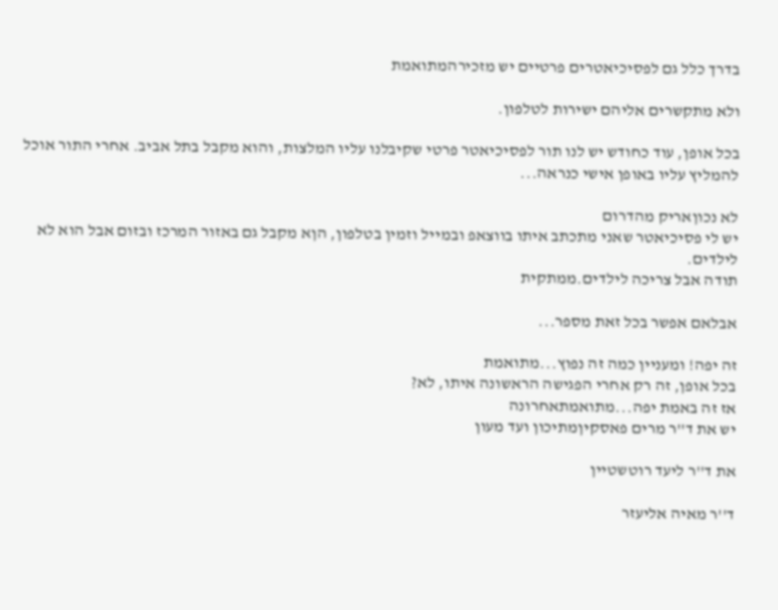בדרך כלל גם לפסיכיאטרים פרטיים יש מזכירהמתואמת

ולא מתקשרים אליהם ישירות לטלפון.

בכל אופן, עוד כחודש יש לנו תור לפסיכיאטר פרטי שקיבלנו עליו המלצות, והוא מקבל בתל אביב. אחרי התור אוכל להמליץ עליו באופן אישי כנראה...

לא נכוןאריק מהדרום
יש לי פסיכיאטר שאני מתכתב איתו בווצאפ ובמייל וזמין בטלפון, הןא מקבל גם באזור המרכז ובזום אבל הוא לא לילדים.
תודה אבל צריכה לילדים.ממתקית

אבלאם אפשר בכל זאת מספר...

זה יפה! ומעניין כמה זה נפוץ...מתואמת
בכל אופן, זה רק אחרי הפגישה הראשונה איתו, לא?
אז זה באמת יפה...מתואמתאחרונה
יש את ד''ר מרים פאסקיןמתיכון ועד מעון

את ד''ר ליעד רוטשטיין

ד''ר מאיה אליעזר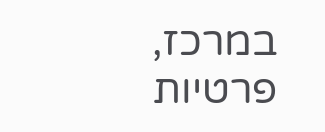במרכז, פרטיות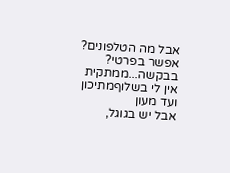אבל מה הטלפונים? אפשר בפרטי? בבקשה...ממתקית
אין לי בשלוףמתיכון ועד מעון
אבל יש בגוגל,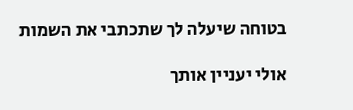בטוחה שיעלה לך שתכתבי את השמות

אולי יעניין אותך